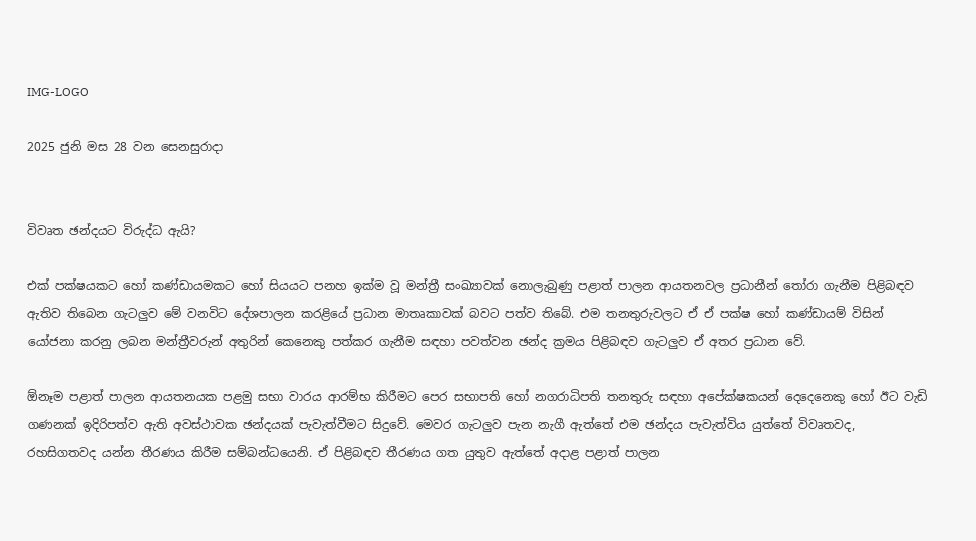IMG-LOGO

2025 ජුනි මස 28 වන සෙනසුරාදා


විවෘත ඡන්දයට විරුද්ධ ඇයි?

එක් පක්ෂයකට හෝ කණ්ඩායමකට හෝ සියයට පනහ ඉක්ම වූ මන්ත්‍රී සංඛ්‍යාවක් නොලැබුණු පළාත් පාලන ආයතනවල ප්‍රධානීන් තෝරා ගැනීම පිළිබඳව ඇතිව තිබෙන ගැටලු‍ව මේ වනවිට දේශපාලන කරළියේ ප්‍රධාන මාතෘකාවක් බවට පත්ව තිබේ. එම තනතුරුවලට ඒ ඒ පක්ෂ හෝ කණ්ඩායම් විසින් යෝජනා කරනු ලබන මන්ත්‍රීවරුන් අතුරින් කෙනෙකු පත්කර ගැනීම සඳහා පවත්වන ඡන්ද ක්‍රමය පිළිබඳව ගැටලු‍ව ඒ අතර ප්‍රධාන වේ.

ඕනෑම පළාත් පාලන ආයතනයක පළමු සභා වාරය ආරම්භ කිරීමට පෙර සභාපති හෝ නගරාධිපති තනතුරු සඳහා අපේක්ෂකයන් දෙදෙනෙකු හෝ ඊට වැඩි ගණනක් ඉදිරිපත්ව ඇති අවස්ථාවක ඡන්දයක් පැවැත්වීමට සිදුවේ. මෙවර ගැටලු‍ව පැන නැගී ඇත්තේ එම ඡන්දය පැවැත්විය යුත්තේ විවෘතවද, රහසිගතවද යන්න තීරණය කිරීම සම්බන්ධයෙනි. ඒ පිළිබඳව තීරණය ගත යුතුව ඇත්තේ අදාළ පළාත් පාලන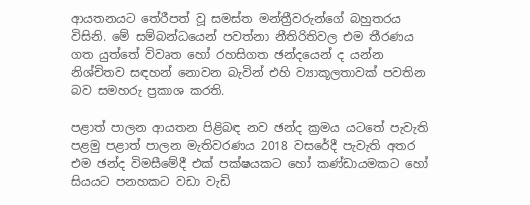ආයතනයට තේරීපත් වූ සමස්ත මන්ත්‍රීවරුන්ගේ බහුතරය විසිනි. මේ සම්බන්ධයෙන් පවත්නා නීතිරිතිවල එම තීරණය ගත යුත්තේ විවෘත හෝ රහසිගත ඡන්දයෙන් ද යන්න නිශ්චිතව සඳහන් නොවන බැවින් එහි ව්‍යාකූලතාවක් පවතින බව සමහරු ප්‍රකාශ කරති.

පළාත් පාලන ආයතන පිළිබඳ නව ඡන්ද ක්‍රමය යටතේ පැවැති පළමු පළාත් පාලන මැතිවරණය 2018 වසරේදී පැවැති අතර එම ඡන්ද විමසීමේදී එක් පක්ෂයකට හෝ කණ්ඩායමකට හෝ සියයට පනහකට වඩා වැඩි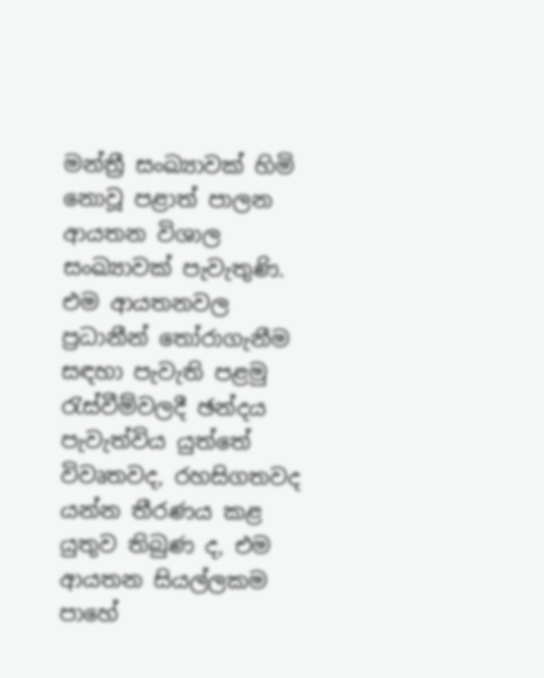මන්ත්‍රී සංඛ්‍යාවක් හිමි නොවූ පළාත් පාලන ආයතන විශාල සංඛ්‍යාවක් පැවැතුණි. එම ආයතනවල ප්‍රධානීන් තෝරාගැනීම සඳහා පැවැති පළමු රැස්වීම්වලදී ඡන්දය පැවැත්විය යුත්තේ විවෘතවද, රහසිගතවද යන්න තීරණය කළ යුතුව තිබුණ ද, එම ආයතන සියල්ලකම පාහේ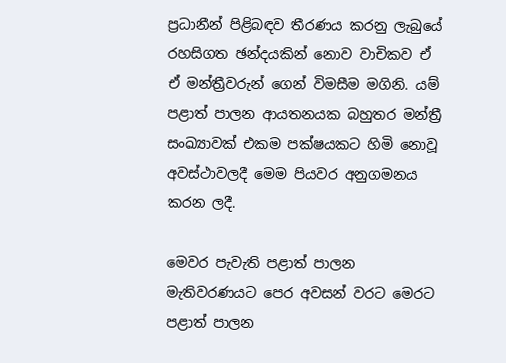ප්‍රධානීන් පිළිබඳව තීරණය කරනු ලැබුයේ රහසිගත ඡන්දයකින් නොව වාචිකව ඒ ඒ මන්ත්‍රීවරුන් ගෙන් විමසීම මගිනි. යම් පළාත් පාලන ආයතනයක බහුතර මන්ත්‍රී සංඛ්‍යාවක් එකම පක්ෂයකට හිමි නොවූ අවස්ථාවලදී මෙම පියවර අනුගමනය කරන ලදී.

මෙවර පැවැති පළාත් පාලන මැතිවරණයට පෙර අවසන් වරට මෙරට පළාත් පාලන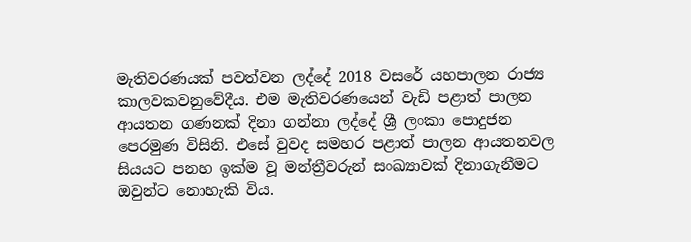මැතිවරණයක් පවත්වන ලද්දේ 2018 වසරේ යහපාලන රාජ්‍ය කාලවකවනුවේදීය. එම මැතිවරණයෙන් වැඩි පළාත් පාලන ආයතන ගණනක් දිනා ගන්නා ලද්දේ ශ්‍රී ලංකා පොදුජන පෙරමුණ විසිනි. එසේ වුවද සමහර පළාත් පාලන ආයතනවල සියයට පනහ ඉක්ම වූ මන්ත්‍රීවරුන් සංඛ්‍යාවක් දිනාගැනීමට ඔවුන්ට නොහැකි විය.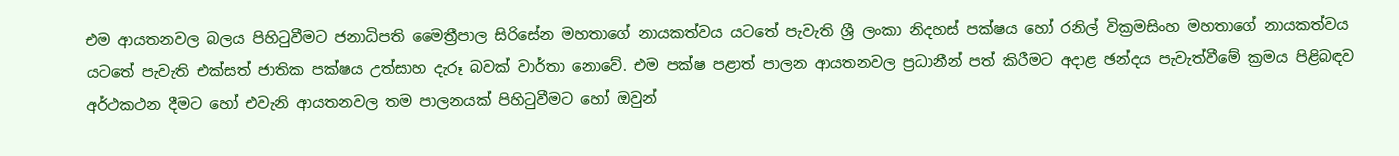එම ආයතනවල බලය පිහිටුවීමට ජනාධිපති මෛත්‍රීපාල සිරිසේන මහතාගේ නායකත්වය යටතේ පැවැති ශ්‍රී ලංකා නිදහස් පක්ෂය හෝ රනිල් වික්‍රමසිංහ මහතාගේ නායකත්වය යටතේ පැවැති එක්සත් ජාතික පක්ෂය උත්සාහ දැරූ බවක් වාර්තා නොවේ. එම පක්ෂ පළාත් පාලන ආයතනවල ප්‍රධානීන් පත් කිරීමට අදාළ ඡන්දය පැවැත්වීමේ ක්‍රමය පිළිබඳව අර්ථකථන දීමට හෝ එවැනි ආයතනවල තම පාලනයක් පිහිටුවීමට හෝ ඔවුන්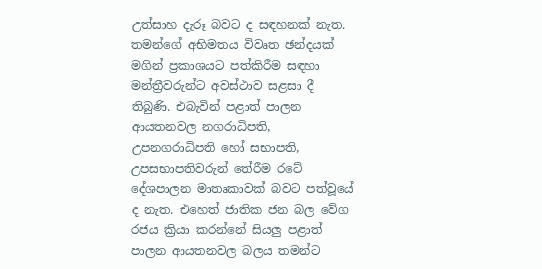උත්සාහ දැරූ බවට ද සඳහනක් නැත. තමන්ගේ අභිමතය විවෘත ඡන්දයක් මගින් ප්‍රකාශයට පත්කිරීම සඳහා මන්ත්‍රීවරුන්ට අවස්ථාව සළසා දී තිබුණි. එබැවින් පළාත් පාලන ආයතනවල නගරාධිපති, උපනගරාධිපති හෝ සභාපති, උපසභාපතිවරුන් තේරීම රටේ දේශපාලන මාතෘකාවක් බව‌ට පත්වූයේ ද නැත. එහෙත් ජාතික ජන බල වේග රජය ක්‍රියා කරන්නේ සියලු‍ පළාත් පාලන ආයතනවල බලය තමන්ට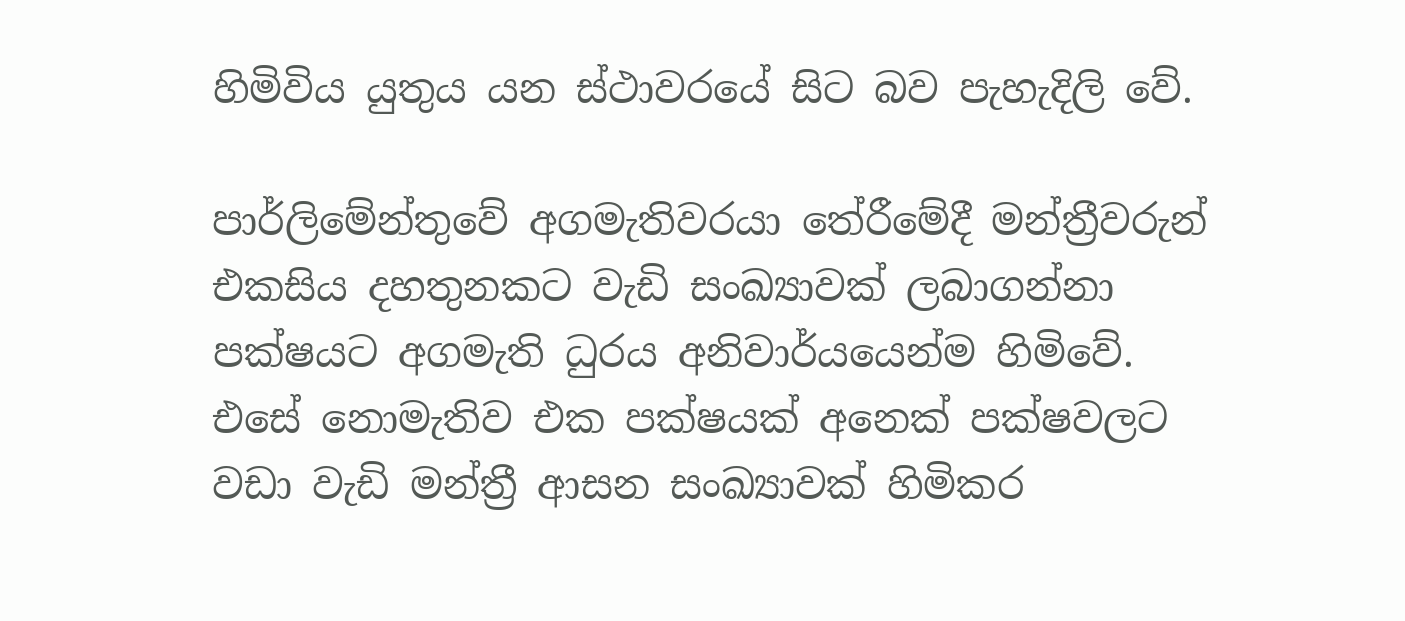හිමිවිය යුතුය යන ස්ථාවරයේ සිට බව පැහැදිලි වේ.

පාර්ලිමේන්තුවේ අගමැතිවරයා තේරීමේදී මන්ත්‍රීවරුන් එකසිය දහතුනකට වැඩි සංඛ්‍යාවක් ලබාගන්නා පක්ෂයට අගමැති ධුරය අනිවාර්යයෙන්ම හිමිවේ. එසේ නොමැතිව එක පක්ෂයක් අනෙක් පක්ෂවලට වඩා වැඩි මන්ත්‍රී ආසන සංඛ්‍යාවක් හිමිකර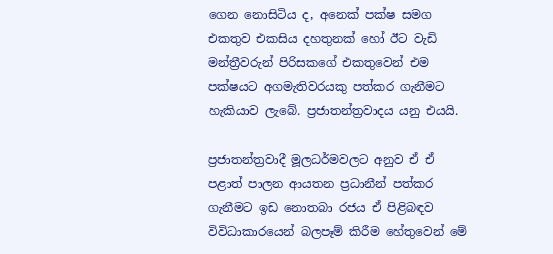ගෙන නොසිටිය ද, අනෙක් පක්ෂ සමග එකතුව එකසිය දහතුනක් හෝ ඊට වැඩි මන්ත්‍රීවරුන් පිරිසකගේ එකතුවෙන් එම පක්ෂයට අගමැතිවරයකු පත්කර ගැනීමට හැකියාව ලැබේ. ප්‍රජාතන්ත්‍රවාදය යනු එයයි.

ප්‍රජාතන්ත්‍රවාදී මූලධර්මවලට අනුව ඒ ඒ පළාත් පාලන ආයතන ප්‍රධානීන් පත්කර ගැනීමට ඉඩ නොතබා රජය ඒ පිළිබඳව විවිධාකාරයෙන් බලපෑම් කිරීම හේතුවෙන් මේ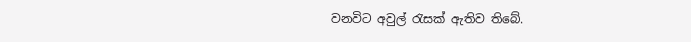වනවිට අවුල් රැසක් ඇතිව තිබේ.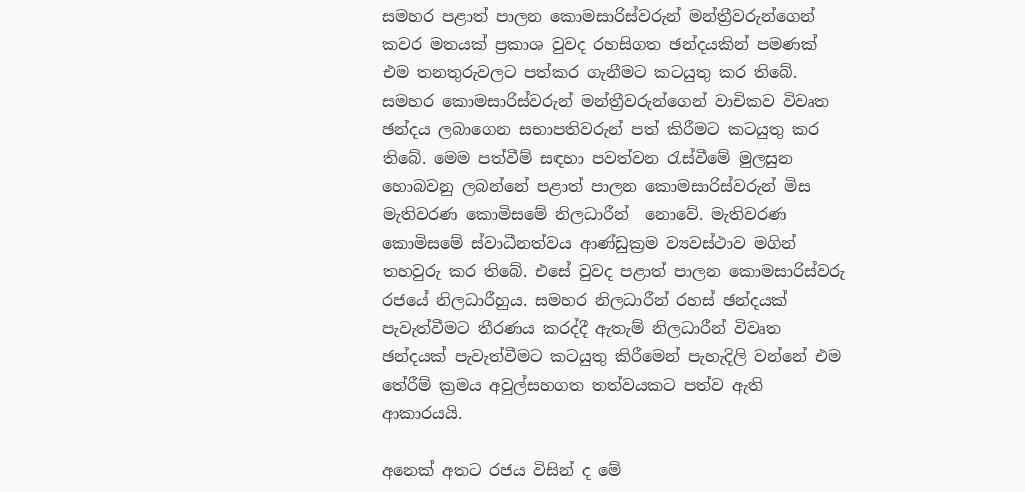සමහර පළාත් පාලන කොමසාරිස්වරුන් මන්ත්‍රීවරුන්ගෙන් කවර මතයක් ප්‍රකාශ වුවද රහසිගත ඡන්දයකින් පමණක් එම තනතුරුවලට පත්කර ගැනීමට කටයුතු කර තිබේ. සමහර කොමසාරිස්වරුන් මන්ත්‍රීවරුන්ගෙන් වාචිකව විවෘත ඡන්දය ලබාගෙන සභාපතිවරුන් පත් කිරීමට කටයුතු කර තිබේ. මෙම පත්වීම් සඳහා පවත්වන රැස්වීමේ මුලසුන හොබවනු ලබන්නේ පළාත් පාලන කොමසාරිස්වරුන් මිස මැතිවරණ කොමිසමේ නිලධාරීන්  නොවේ. මැතිවරණ කොමිසමේ ස්වාධීනත්වය ආණ්ඩුක්‍රම ව්‍යවස්ථාව මගින් තහවුරු කර තිබේ. එසේ වුවද පළාත් පාලන කොමසාරිස්වරු රජයේ නිලධාරීහුය. සමහර නිලධාරීන් රහස් ඡන්දයක් පැවැත්වීමට තීරණය කරද්දී ඇතැම් නිලධාරීන් විවෘත ඡන්දයක් පැවැත්වීමට කටයුතු කිරීමෙන් පැහැදිලි වන්නේ එම තේරීම් ක්‍රමය අවුල්සහගත තත්වයකට පත්ව ඇති ආකාරයයි.

අනෙක් අතට රජය විසින් ද මේ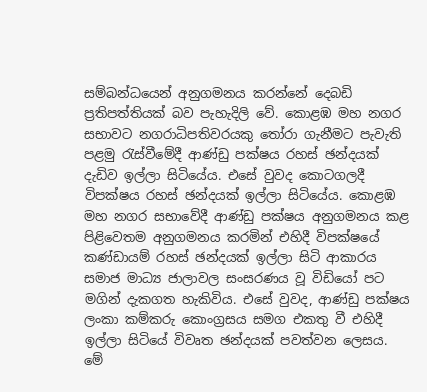සම්බන්ධයෙන් අනුගමනය කරන්නේ දෙබඩි ප්‍රතිපත්තියක් බව පැහැදිලි වේ. කොළඹ මහ නගර සභාවට නගරාධිපතිවරයකු තෝරා ගැනීමට පැවැති පළමු රැස්වීමේදී ආණ්ඩු පක්ෂය රහස් ඡන්දයක් දැඩිව ඉල්ලා සිටියේය. එසේ වුවද කොටගලදී විපක්ෂය රහස් ඡන්දයක් ඉල්ලා සිටියේය. කොළඹ මහ නගර සභාවේදී ආණ්ඩු පක්ෂය අනුගමනය කළ පිළිවෙතම අනුගමනය කරමින් එහිදී විපක්ෂයේ කණ්ඩායම් රහස් ඡන්දයක් ඉල්ලා සිටි ආකාරය සමාජ මාධ්‍ය ජාලාවල සංසරණය වූ විඩියෝ පට මගින් දැකගත හැකිවිය. එසේ වුවද, ආණ්ඩු පක්ෂය ලංකා කම්කරු කොංග්‍රසය සමග එකතු වී එහිදී ඉල්ලා සිටියේ විවෘත ඡන්දයක් පවත්වන ලෙසය. මේ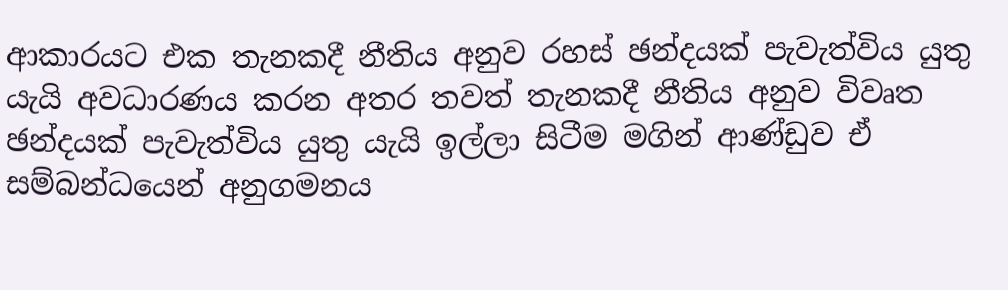ආකාරයට එක තැනකදී නීතිය අනුව රහස් ඡන්දයක් පැවැත්විය යුතු යැයි අවධාරණය කරන අතර තවත් තැනකදී නීතිය අනුව විවෘත ඡන්දයක් පැවැත්විය යුතු යැයි ඉල්ලා සිටීම මගින් ආණ්ඩුව ඒ සම්බන්ධයෙන් අනුගමනය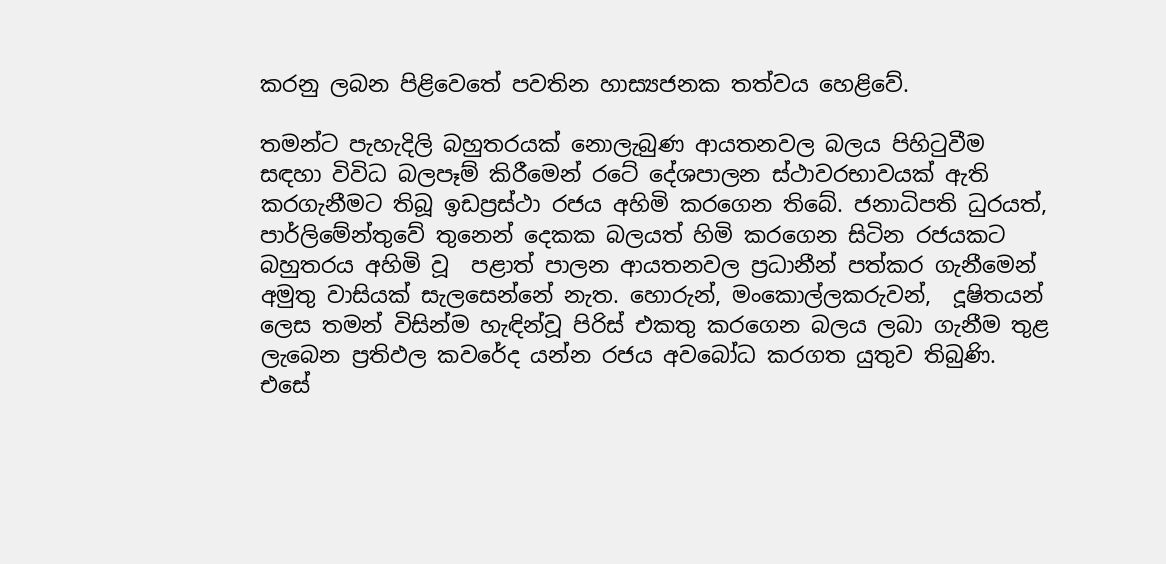කරනු ලබන පිළිවෙතේ පවතින හාස්‍යජනක තත්වය හෙළිවේ.

තමන්ට පැහැදිලි බහුතරයක් නොලැබුණ ආයතනවල බලය පිහිටුවීම සඳහා විවිධ බලපෑම් කිරීමෙන් රටේ දේශපාලන ස්ථාවරභාවයක් ඇති කරගැනීමට තිබූ ඉඩප්‍රස්ථා රජය අහිමි කරගෙන තිබේ. ජනාධිපති ධුරයත්, පාර්ලිමේන්තුවේ තුනෙන් දෙකක බලයත් හිමි කරගෙන සිටින රජයකට බහුතරය අහිමි වූ  පළාත් පාලන ආයතනවල ප්‍රධානීන් පත්කර ගැනීමෙන්  අමුතු වාසියක් සැලසෙන්නේ නැත. හොරුන්, මංකොල්ලකරුවන්,  දූෂිතයන් ලෙස තමන් විසින්ම හැඳින්වූ පිරිස් එකතු කරගෙන බලය ලබා ගැනීම තුළ ලැබෙන ප්‍රතිඵල කවරේද යන්න රජය අවබෝධ කරගත යුතුව තිබුණි. එසේ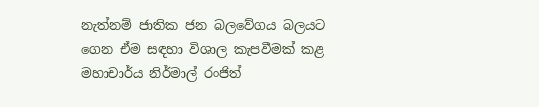නැත්නම් ජාතික ජන බලවේගය බලයට ගෙන ඒම සඳහා විශාල කැපවීමක් කළ මහාචාර්ය නිර්මාල් රංජිත්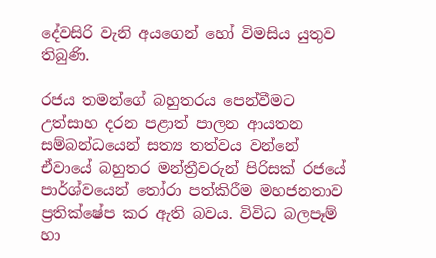දේවසිරි වැනි අයගෙන් හෝ විමසිය යුතුව තිබුණි.

රජය තමන්ගේ බහුතරය පෙන්වීමට උත්සාහ දරන පළාත් පාලන ආයතන සම්බන්ධයෙන් සත්‍ය තත්වය වන්නේ ඒවායේ බහුතර මන්ත්‍රීවරුන් පිරිසක් රජයේ පාර්ශ්වයෙන් තෝරා පත්කිරීම මහජනතාව ප්‍රතික්ෂේප කර ඇති බවය. විවිධ බලපෑම් හා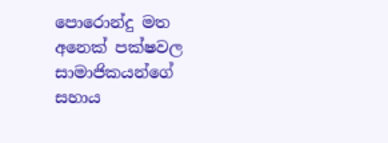පොරොන්දු මත අනෙක් පක්ෂවල සාමාජිකයන්ගේ සහාය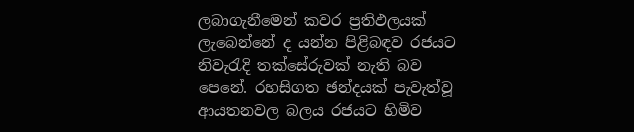ලබාගැනීමෙන් කවර ප්‍රතිඵලයක් ලැබෙන්නේ ද යන්න පිළිබඳව රජයට නිවැරැදි තක්සේරුවක් නැති බව පෙනේ. රහසිගත ඡන්දයක් පැවැත්වූ ආයතනවල බලය රජයට හිමිව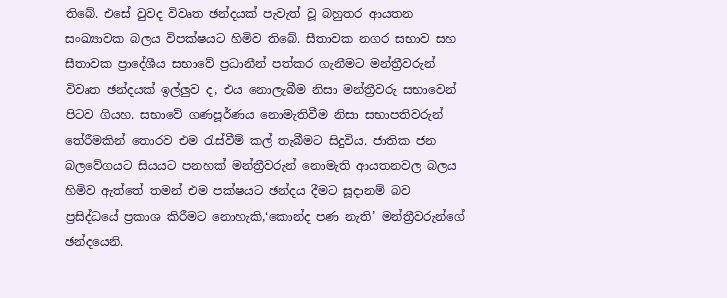තිබේ. එසේ වුවද විවෘත ඡන්දයක් පැවැත් වූ බහුතර ආයතන සංඛ්‍යාවක බලය විපක්ෂයට හිමිව තිබේ. සීතාවක නගර සභාව සහ සීතාවක ප්‍රාදේශීය සභාවේ ප්‍රධානීන් පත්කර ගැනීමට මන්ත්‍රීවරුන් විවෘත ඡන්දයක් ඉල්ලු‍ව ද, එය නොලැබීම නිසා මන්ත්‍රීවරු සභාවෙන් පිටව ගියහ. සභාවේ ගණපූර්ණය නොමැතිවීම නිසා සභාපතිවරුන් තේරීමකින් තොරව එම රැස්වීම් කල් තැබීමට සිදුවිය. ජාතික ජන බලවේගයට සියයට පනහක් මන්ත්‍රීවරුන් නොමැති ආයතනවල බලය හිමිව ඇත්තේ තමන් එම පක්ෂයට ඡන්දය දීමට සූදානම් බව ප්‍රසිද්ධයේ ප්‍රකාශ කිරීමට නොහැකි,‘කොන්ද පණ නැති’ මන්ත්‍රීවරුන්ගේ ඡන්දයෙනි.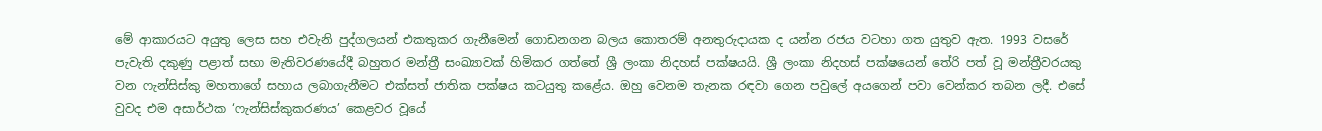මේ ආකාරයට අයුතු ලෙස සහ එවැනි පුද්ගලයන් එකතුකර ගැනීමෙන් ගොඩනගන බලය කොතරම් අනතුරුදායක ද යන්න රජය වටහා ගත යුතුව ඇත. 1993 වසරේ පැවැති දකුණු පළාත් සභා මැතිවරණයේදී බහුතර මන්ත්‍රී සංඛ්‍යාවක් හිමිකර ගත්තේ ශ්‍රී ලංකා නිදහස් පක්ෂයයි. ශ්‍රී ලංකා නිදහස් පක්ෂයෙන් තේරි පත් වූ මන්ත්‍රීවරයකු වන ෆැන්සිස්කු මහතාගේ සහාය ලබාගැනීමට එක්සත් ජාතික පක්ෂය කටයුතු කළේය. ඔහු වෙනම තැනක රඳවා ගෙන පවුලේ අයගෙන් පවා වෙන්කර තබන ලදී. එසේ වුවද එම අසාර්ථක ‘ෆැන්සිස්කුකරණය’ කෙළවර වූයේ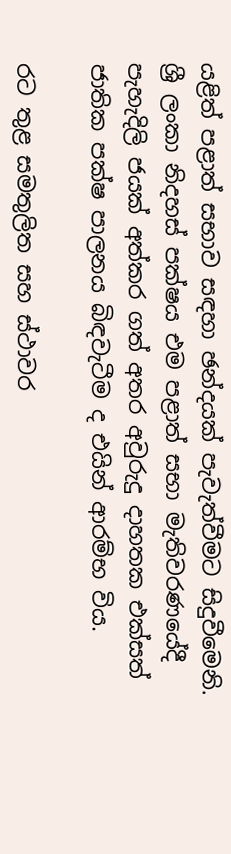යළිත් පළාත් සභාව සඳහා ඡන්දයක් පැවැත්වීමට සිදුවීමෙනි. ශ්‍රී ලංකා නිදහස් පක්ෂය එම පළාත් සභා මැතිවරණයේදී පැහැදිලි ජයක් අත්කර ගත් අතර අවුරුදු දාහතක එක්සත් ජාතික පක්ෂ පාලනය බිඳවැටීම ද එයින් ආරම්භ විය.

රට තුළ සමතුලිත සහ ස්ථාවර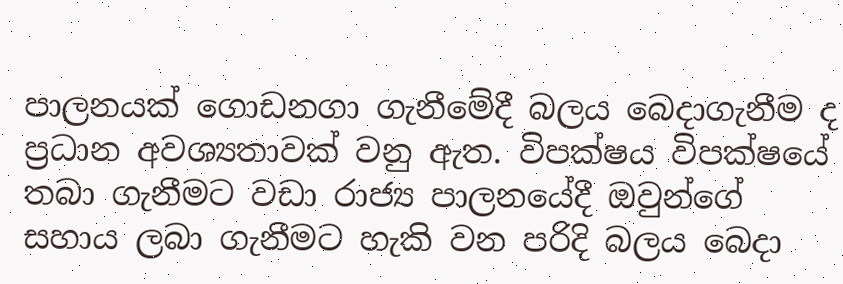පාලනයක් ගොඩනගා ගැනීමේදී බලය බෙදාගැනීම ද ප්‍රධාන අවශ්‍යතාවක් වනු ඇත. විපක්ෂය විපක්ෂයේ තබා ගැනීමට වඩා රාජ්‍ය පාලනයේදී ඔවුන්ගේ සහාය ලබා ගැනීමට හැකි වන පරිදි බලය බෙදා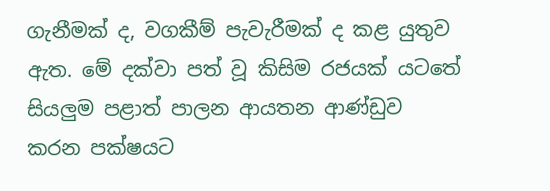ගැනීමක් ද, වගකීම් පැවැරීමක් ද කළ යුතුව ඇත. මේ දක්වා පත් වූ කිසිම රජයක් යට‌තේ සියලු‍ම පළාත් පාලන ආයතන ආණ්ඩුව කරන පක්ෂයට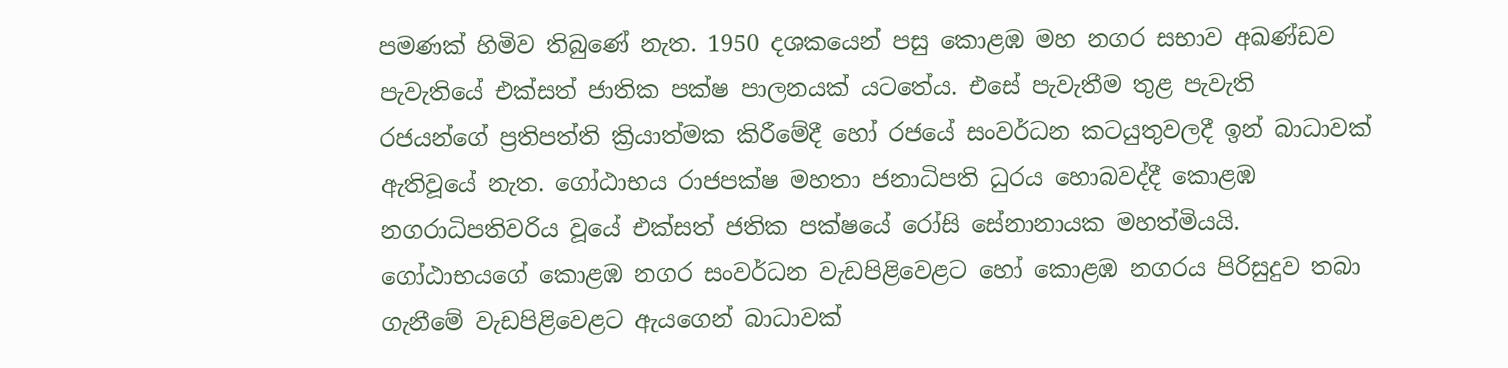පමණක් හිමිව තිබුණේ නැත. 1950 දශකයෙන් පසු කොළඹ මහ නගර සභාව අඛණ්ඩව පැවැතියේ එක්සත් ජාතික පක්ෂ පාලනයක් යටතේය. එසේ පැවැතීම තුළ පැවැති රජයන්ගේ ප්‍රතිපත්ති ක්‍රියාත්මක කිරීමේදී හෝ රජයේ සංවර්ධන කටයුතුවලදී ඉන් බාධාවක් ඇතිවූයේ නැත. ගෝඨාභය රාජපක්ෂ මහතා ජනාධිපති ධුරය හොබවද්දී කොළඹ නගරාධිපතිවරිය වූයේ එක්සත් ජතික පක්ෂයේ රෝසි සේනානායක මහත්මියයි. ගෝඨාභයගේ කොළඹ නගර සංවර්ධන වැඩපිළිවෙළට හෝ කොළඹ නගරය පිරිසුදුව තබා ගැනීමේ වැඩපිළිවෙළට ඇයගෙන් බාධාවක්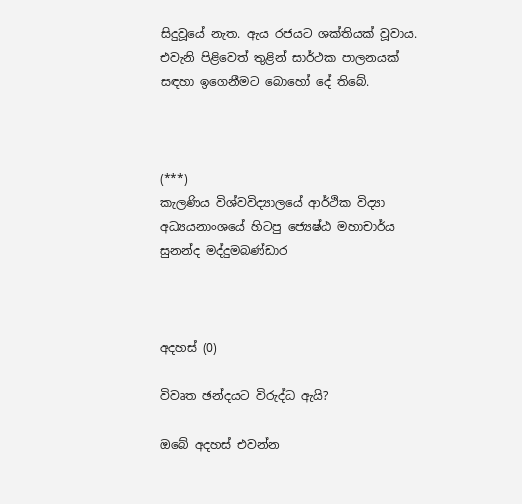සිදුවූයේ නැත. ඇය රජයට ශක්තියක් වූවාය. එවැනි පිළිවෙත් තුළින් සාර්ථක පාලනයක් සඳහා ඉගෙනීමට බොහෝ දේ තිබේ.



(***)
කැලණිය විශ්වවිද්‍යාලයේ ආර්ථික විද්‍යා
අධ්‍යයනාංශයේ හිටපු ජ්‍යෙෂ්ඨ මහාචාර්ය
සුනන්ද මද්දුමබණ්ඩාර



අදහස් (0)

විවෘත ඡන්දයට විරුද්ධ ඇයි?

ඔබේ අදහස් එවන්න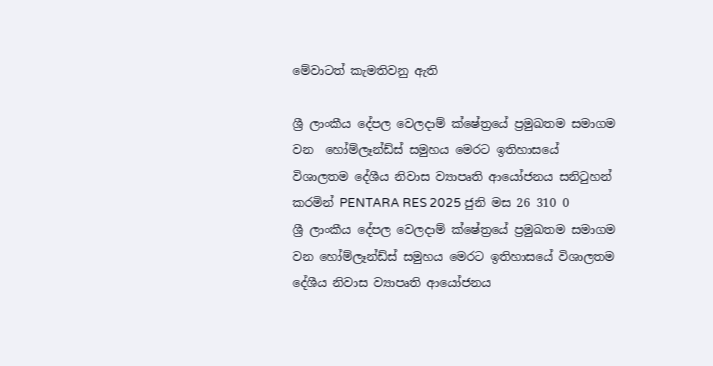මේවාටත් කැමතිවනු ඇති

ශ්‍රී ලාංකීය දේපල වෙලදාම් ක්ෂේත්‍රයේ ප්‍රමුඛතම සමාගම වන  හෝම්ලෑන්ඩ්ස් සමුහය මෙරට ඉතිහාසයේ විශාලතම දේශීය නිවාස ව්‍යාපෘති ආයෝජනය සනිටුහන් කරමින් PENTARA RES 2025 ජුනි මස 26 310 0
ශ්‍රී ලාංකීය දේපල වෙලදාම් ක්ෂේත්‍රයේ ප්‍රමුඛතම සමාගම වන හෝම්ලෑන්ඩ්ස් සමුහය මෙරට ඉතිහාසයේ විශාලතම දේශීය නිවාස ව්‍යාපෘති ආයෝජනය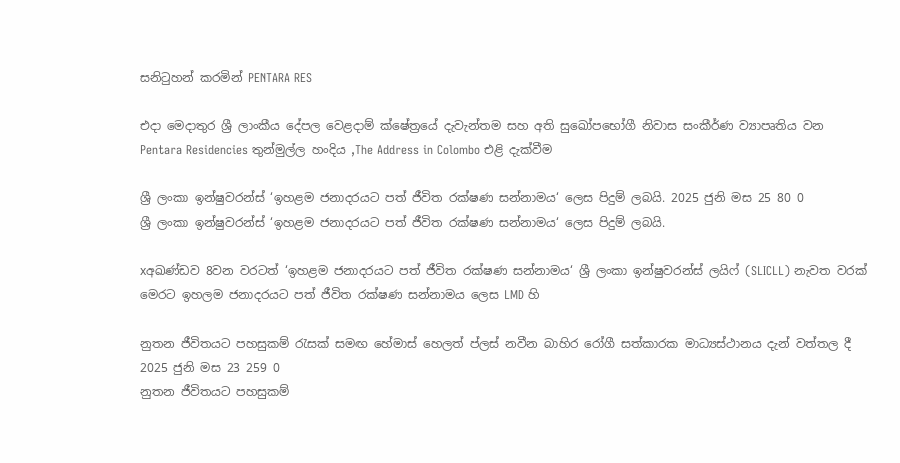සනිටුහන් කරමින් PENTARA RES

එදා මෙදාතුර ශ්‍රී ලාංකීය දේපල වෙළදාම් ක්ෂේත්‍රයේ දැවැන්තම සහ අති සුඛෝපභෝගී නිවාස සංකීර්ණ ව්‍යාපෘතිය වන Pentara Residencies තුන්මුල්ල හංදිය ,The Address in Colombo එළි දැක්වීම

ශ්‍රී ලංකා ඉන්ෂුවරන්ස් ‘ඉහළම ජනාදරයට පත් ජීවිත රක්ෂණ සන්නාමය‘ ලෙස පිදුම් ලබයි. 2025 ජුනි මස 25 80 0
ශ්‍රී ලංකා ඉන්ෂුවරන්ස් ‘ඉහළම ජනාදරයට පත් ජීවිත රක්ෂණ සන්නාමය‘ ලෙස පිදුම් ලබයි.

xඅඛණ්ඩව 8වන වරටත් ‘ඉහළම ජනාදරයට පත් ජීවිත රක්ෂණ සන්නාමය‘ ශ්‍රී ලංකා ඉන්ෂුවරන්ස් ලයිෆ් (SLICLL) නැවත වරක් මෙරට ඉහලම ජනාදරයට පත් ජීවිත රක්ෂණ සන්නාමය ලෙස LMD හි

නුතන ජීවිතයට පහසුකම් රැසක් සමඟ හේමාස් හෙලත් ප්ලස් නවීන බාහිර රෝගී සත්කාරක මාධ්‍යස්ථානය දැන් වත්තල දී 2025 ජුනි මස 23 259 0
නුතන ජීවිතයට පහසුකම්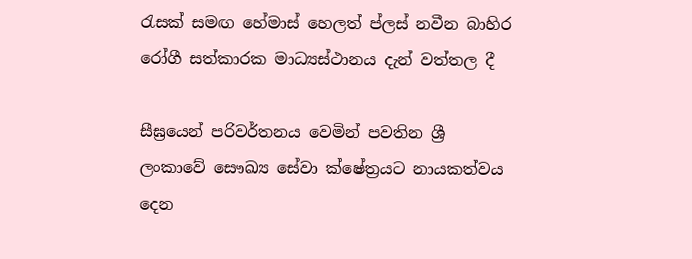රැසක් සමඟ හේමාස් හෙලත් ප්ලස් නවීන බාහිර රෝගී සත්කාරක මාධ්‍යස්ථානය දැන් වත්තල දී

සීඝ්‍රයෙන් පරිවර්තනය වෙමින් පවතින ශ්‍රී ලංකාවේ සෞඛ්‍ය සේවා ක්ෂේත්‍රයට නායකත්වය දෙන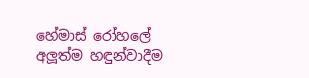හේමාස් රෝහලේ අලූත්ම හඳුන්වාදීම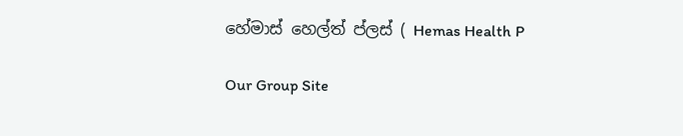හේමාස් හෙල්ත් ප්ලස් ( Hemas Health P

Our Group Site